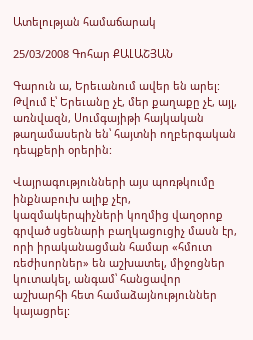Ատելության համաճարակ

25/03/2008 Գոհար ՔԱԼԱՇՅԱՆ

Գարուն ա, Երեւանում ավեր են արել: Թվում է՝ Երեւանը չէ, մեր քաղաքը չէ, այլ, առնվազն, Սումգայիթի հայկական թաղամասերն են՝ հայտնի ողբերգական դեպքերի օրերին:

Վայրագությունների այս պոռթկումը ինքնաբուխ ալիք չէր, կազմակերպիչների կողմից վաղօրոք գրված սցենարի բաղկացուցիչ մասն էր, որի իրականացման համար «հմուտ ռեժիսորներ» են աշխատել, միջոցներ կուտակել, անգամ՝ հանցավոր աշխարհի հետ համաձայնություններ կայացրել: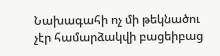Նախագահի ոչ մի թեկնածու չէր համարձակվի բացեիբաց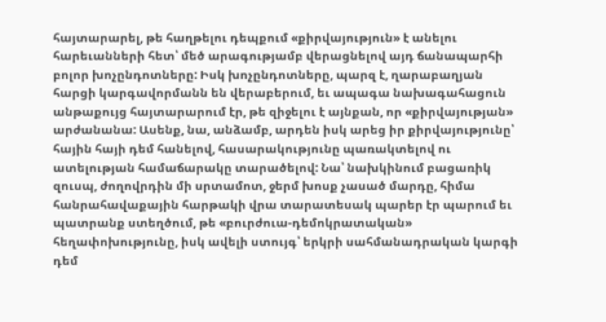հայտարարել, թե հաղթելու դեպքում «քիրվայություն» է անելու հարեւանների հետ՝ մեծ արագությամբ վերացնելով այդ ճանապարհի բոլոր խոչընդոտները: Իսկ խոչընդոտները, պարզ է, ղարաբաղյան հարցի կարգավորմանն են վերաբերում, եւ ապագա նախագահացուն անթաքույց հայտարարում էր, թե զիջելու է այնքան, որ «քիրվայության» արժանանա: Ասենք, նա, անձամբ, արդեն իսկ արեց իր քիրվայությունը՝ հային հայի դեմ հանելով, հասարակությունը պառակտելով ու ատելության համաճարակը տարածելով: Նա՝ նախկինում բացառիկ զուսպ, ժողովրդին մի սրտամոտ, ջերմ խոսք չասած մարդը, հիմա հանրահավաքային հարթակի վրա տարատեսակ պարեր էր պարում եւ պատրանք ստեղծում, թե «բուրժուա-դեմոկրատական» հեղափոխությունը, իսկ ավելի ստույգ՝ երկրի սահմանադրական կարգի դեմ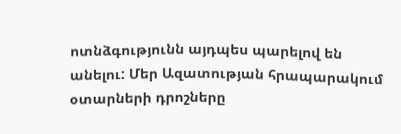ոտնձգությունն այդպես պարելով են անելու: Մեր Ազատության հրապարակում օտարների դրոշները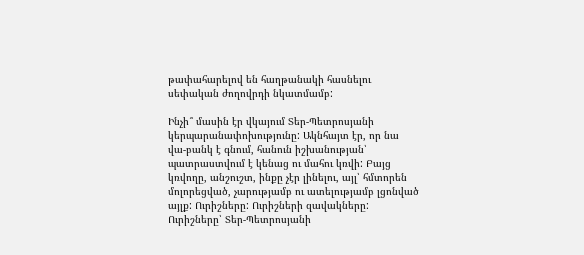թափահարելով են հաղթանակի հասնելու սեփական ժողովրդի նկատմամբ:

Ինչի՞ մասին էր վկայում Տեր-Պետրոսյանի կերպարանափոխությունը: Ակնհայտ էր, որ նա վա-բանկ է գնում, հանուն իշխանության՝ պատրաստվում է կենաց ու մահու կռվի: Բայց կռվողը, անշուշտ, ինքը չէր լինելու, այլ՝ հմտորեն մոլորեցված, չարությամբ ու ատելությամբ լցոնված այլք: Ուրիշները: Ուրիշների զավակները: Ուրիշները՝ Տեր-Պետրոսյանի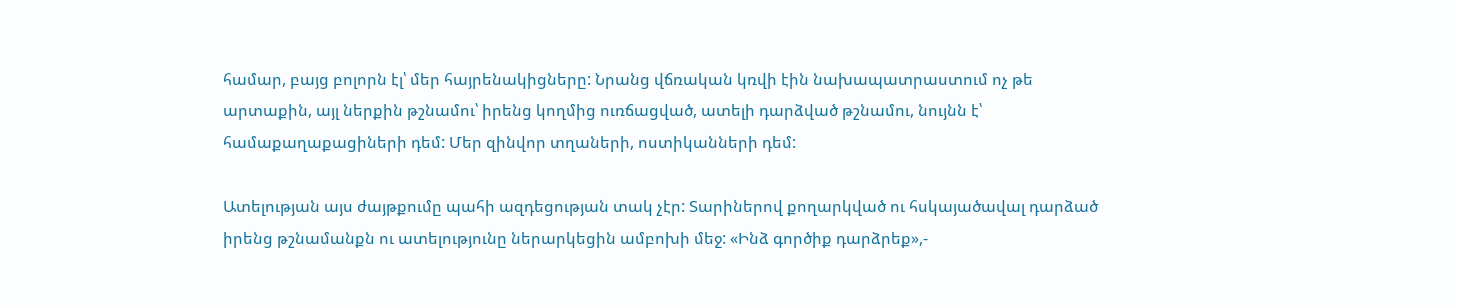համար, բայց բոլորն էլ՝ մեր հայրենակիցները: Նրանց վճռական կռվի էին նախապատրաստում ոչ թե արտաքին, այլ ներքին թշնամու՝ իրենց կողմից ուռճացված, ատելի դարձված թշնամու, նույնն է՝ համաքաղաքացիների դեմ: Մեր զինվոր տղաների, ոստիկանների դեմ:

Ատելության այս ժայթքումը պահի ազդեցության տակ չէր: Տարիներով քողարկված ու հսկայածավալ դարձած իրենց թշնամանքն ու ատելությունը ներարկեցին ամբոխի մեջ: «Ինձ գործիք դարձրեք»,-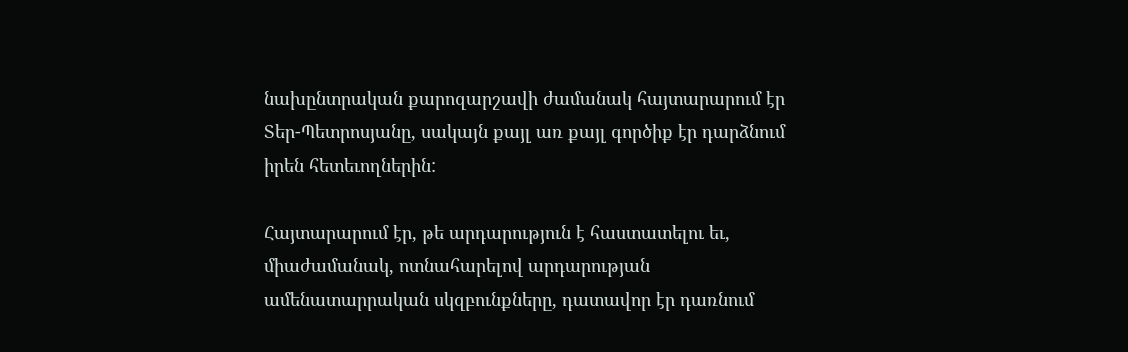նախընտրական քարոզարշավի ժամանակ հայտարարում էր Տեր-Պետրոսյանը, սակայն քայլ առ քայլ գործիք էր դարձնում իրեն հետեւողներին:

Հայտարարում էր, թե արդարություն է հաստատելու եւ, միաժամանակ, ոտնահարելով արդարության ամենատարրական սկզբունքները, դատավոր էր դառնում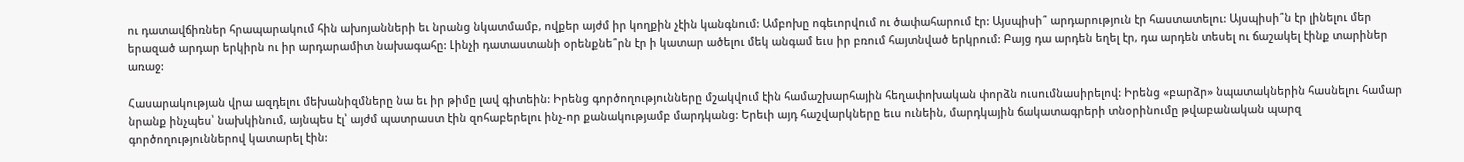ու դատավճիռներ հրապարակում հին ախոյանների եւ նրանց նկատմամբ, ովքեր այժմ իր կողքին չէին կանգնում: Ամբոխը ոգեւորվում ու ծափահարում էր: Այսպիսի՞ արդարություն էր հաստատելու: Այսպիսի՞ն էր լինելու մեր երազած արդար երկիրն ու իր արդարամիտ նախագահը: Լինչի դատաստանի օրենքնե՞րն էր ի կատար ածելու մեկ անգամ եւս իր բռում հայտնված երկրում: Բայց դա արդեն եղել էր, դա արդեն տեսել ու ճաշակել էինք տարիներ առաջ:

Հասարակության վրա ազդելու մեխանիզմները նա եւ իր թիմը լավ գիտեին: Իրենց գործողությունները մշակվում էին համաշխարհային հեղափոխական փորձն ուսումնասիրելով: Իրենց «բարձր» նպատակներին հասնելու համար նրանք ինչպես՝ նախկինում, այնպես էլ՝ այժմ պատրաստ էին զոհաբերելու ինչ-որ քանակությամբ մարդկանց: Երեւի այդ հաշվարկները եւս ունեին, մարդկային ճակատագրերի տնօրինումը թվաբանական պարզ գործողություններով կատարել էին: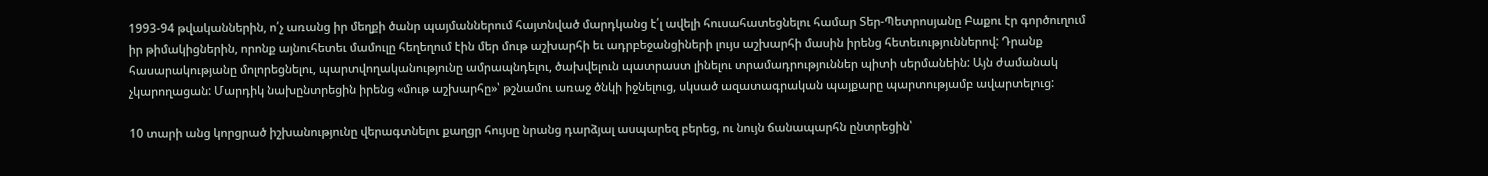1993-94 թվականներին, ո՛չ առանց իր մեղքի ծանր պայմաններում հայտնված մարդկանց է՛լ ավելի հուսահատեցնելու համար Տեր-Պետրոսյանը Բաքու էր գործուղում իր թիմակիցներին, որոնք այնուհետեւ մամուլը հեղեղում էին մեր մութ աշխարհի եւ ադրբեջանցիների լույս աշխարհի մասին իրենց հետեւություններով: Դրանք հասարակությանը մոլորեցնելու, պարտվողականությունը ամրապնդելու, ծախվելուն պատրաստ լինելու տրամադրություններ պիտի սերմանեին: Այն ժամանակ չկարողացան: Մարդիկ նախընտրեցին իրենց «մութ աշխարհը»՝ թշնամու առաջ ծնկի իջնելուց, սկսած ազատագրական պայքարը պարտությամբ ավարտելուց:

10 տարի անց կորցրած իշխանությունը վերագտնելու քաղցր հույսը նրանց դարձյալ ասպարեզ բերեց, ու նույն ճանապարհն ընտրեցին՝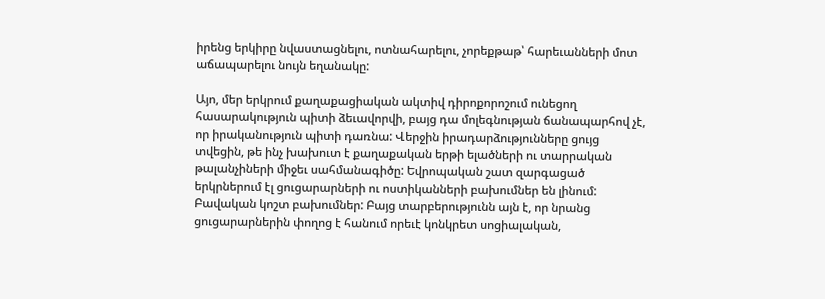իրենց երկիրը նվաստացնելու, ոտնահարելու, չորեքթաթ՝ հարեւանների մոտ աճապարելու նույն եղանակը:

Այո, մեր երկրում քաղաքացիական ակտիվ դիրոքորոշում ունեցող հասարակություն պիտի ձեւավորվի, բայց դա մոլեգնության ճանապարհով չէ, որ իրականություն պիտի դառնա: Վերջին իրադարձությունները ցույց տվեցին, թե ինչ խախուտ է քաղաքական երթի ելածների ու տարրական թալանչիների միջեւ սահմանագիծը: Եվրոպական շատ զարգացած երկրներում էլ ցուցարարների ու ոստիկանների բախումներ են լինում: Բավական կոշտ բախումներ: Բայց տարբերությունն այն է, որ նրանց ցուցարարներին փողոց է հանում որեւէ կոնկրետ սոցիալական,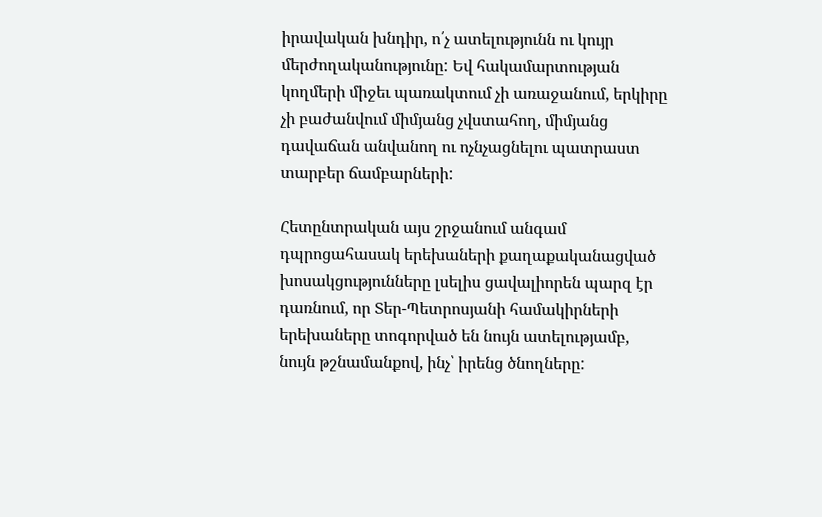իրավական խնդիր, ո՛չ ատելությունն ու կույր մերժողականությունը: Եվ հակամարտության կողմերի միջեւ պառակտում չի առաջանում, երկիրը չի բաժանվում միմյանց չվստահող, միմյանց դավաճան անվանող ու ոչնչացնելու պատրաստ տարբեր ճամբարների:

Հետընտրական այս շրջանում անգամ դպրոցահասակ երեխաների քաղաքականացված խոսակցությունները լսելիս ցավալիորեն պարզ էր դառնում, որ Տեր-Պետրոսյանի համակիրների երեխաները տոգորված են նույն ատելությամբ, նույն թշնամանքով, ինչ՝ իրենց ծնողները: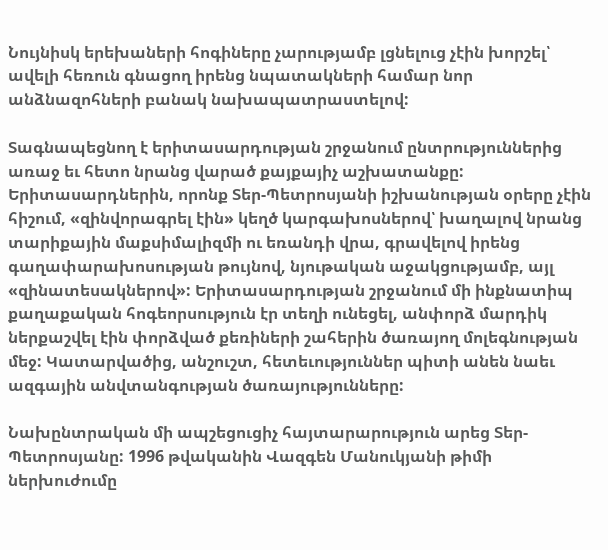Նույնիսկ երեխաների հոգիները չարությամբ լցնելուց չէին խորշել՝ ավելի հեռուն գնացող իրենց նպատակների համար նոր անձնազոհների բանակ նախապատրաստելով:

Տագնապեցնող է երիտասարդության շրջանում ընտրություններից առաջ եւ հետո նրանց վարած քայքայիչ աշխատանքը: Երիտասարդներին, որոնք Տեր-Պետրոսյանի իշխանության օրերը չէին հիշում, «զինվորագրել էին» կեղծ կարգախոսներով՝ խաղալով նրանց տարիքային մաքսիմալիզմի ու եռանդի վրա, գրավելով իրենց գաղափարախոսության թույնով, նյութական աջակցությամբ, այլ «զինատեսակներով»: Երիտասարդության շրջանում մի ինքնատիպ քաղաքական հոգեորսություն էր տեղի ունեցել, անփորձ մարդիկ ներքաշվել էին փորձված քեռիների շահերին ծառայող մոլեգնության մեջ: Կատարվածից, անշուշտ, հետեւություններ պիտի անեն նաեւ ազգային անվտանգության ծառայությունները:

Նախընտրական մի ապշեցուցիչ հայտարարություն արեց Տեր-Պետրոսյանը: 1996 թվականին Վազգեն Մանուկյանի թիմի ներխուժումը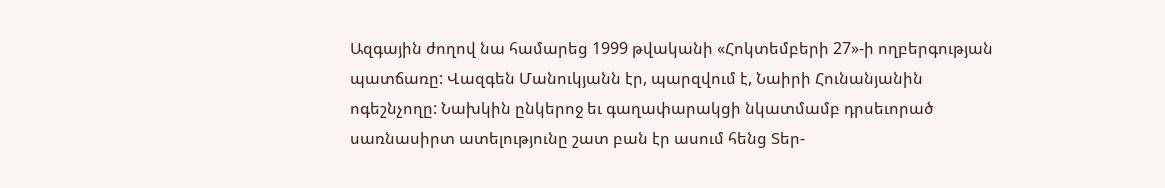Ազգային ժողով նա համարեց 1999 թվականի «Հոկտեմբերի 27»-ի ողբերգության պատճառը: Վազգեն Մանուկյանն էր, պարզվում է, Նաիրի Հունանյանին ոգեշնչողը: Նախկին ընկերոջ եւ գաղափարակցի նկատմամբ դրսեւորած սառնասիրտ ատելությունը շատ բան էր ասում հենց Տեր-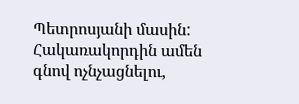Պետրոսյանի մասին: Հակառակորդին ամեն գնով ոչնչացնելու,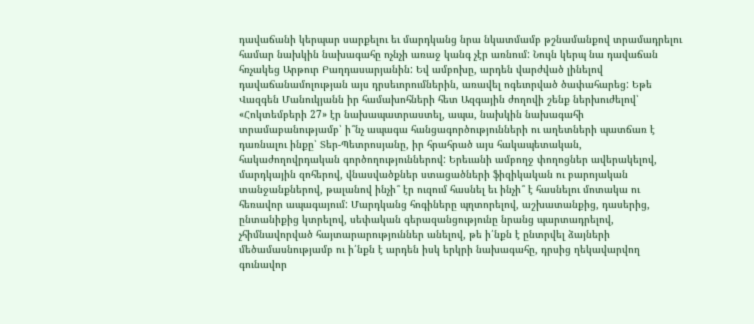դավաճանի կերպար սարքելու եւ մարդկանց նրա նկատմամբ թշնամանքով տրամադրելու համար նախկին նախագահը ոչնչի առաջ կանգ չէր առնում: Նույն կերպ նա դավաճան հռչակեց Արթուր Բաղդասարյանին: Եվ ամբոխը, արդեն վարժված լինելով դավաճանամոլության այս դրսեւորումներին, առավել ոգեւորված ծափահարեց: Եթե Վազգեն Մանուկյանն իր համախոհների հետ Ազգային ժողովի շենք ներխուժելով՝ «Հոկտեմբերի 27» էր նախապատրաստել, ապա, նախկին նախագահի տրամաբանությամբ՝ ի՞նչ ապագա հանցագործությունների ու աղետների պատճառ է դառնալու ինքը՝ Տեր-Պետրոսյանը, իր հրահրած այս հակապետական, հակաժողովրդական գործողություններով: Երեւանի ամբողջ փողոցներ ավերակելով, մարդկային զոհերով, վնասվածքներ ստացածների ֆիզիկական ու բարոյական տանջանքներով, թալանով ինչի՞ էր ուզում հասնել եւ ինչի՞ է հասնելու մոտակա ու հեռավոր ապագայում: Մարդկանց հոգիները պղտորելով, աշխատանքից, դասերից, ընտանիքից կտրելով, սեփական գերազանցությունը նրանց պարտադրելով, չհիմնավորված հայտարարություններ անելով, թե ի՛նքն է ընտրվել ձայների մեծամասնությամբ ու ի՛նքն է արդեն իսկ երկրի նախագահը, դրսից ղեկավարվող գունավոր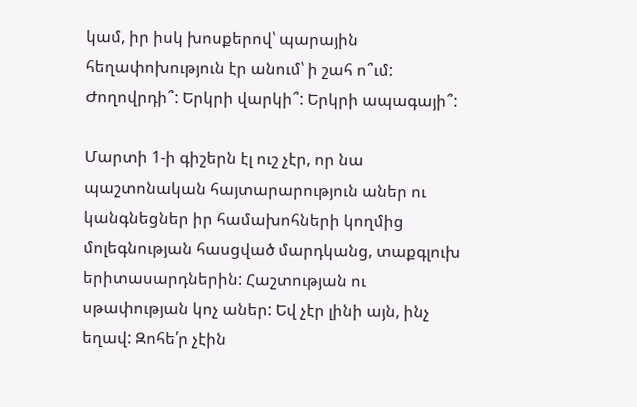կամ, իր իսկ խոսքերով՝ պարային հեղափոխություն էր անում՝ ի շահ ո՞ւմ: Ժողովրդի՞: Երկրի վարկի՞: Երկրի ապագայի՞:

Մարտի 1-ի գիշերն էլ ուշ չէր, որ նա պաշտոնական հայտարարություն աներ ու կանգնեցներ իր համախոհների կողմից մոլեգնության հասցված մարդկանց, տաքգլուխ երիտասարդներին: Հաշտության ու սթափության կոչ աներ: Եվ չէր լինի այն, ինչ եղավ: Զոհե՛ր չէին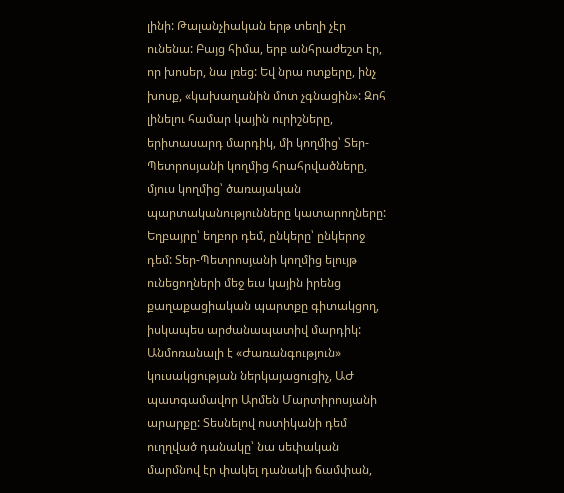լինի: Թալանչիական երթ տեղի չէր ունենա: Բայց հիմա, երբ անհրաժեշտ էր, որ խոսեր, նա լռեց: Եվ նրա ոտքերը, ինչ խոսք, «կախաղանին մոտ չգնացին»: Զոհ լինելու համար կային ուրիշները, երիտասարդ մարդիկ, մի կողմից՝ Տեր-Պետրոսյանի կողմից հրահրվածները, մյուս կողմից՝ ծառայական պարտականությունները կատարողները: Եղբայրը՝ եղբոր դեմ, ընկերը՝ ընկերոջ դեմ: Տեր-Պետրոսյանի կողմից ելույթ ունեցողների մեջ եւս կային իրենց քաղաքացիական պարտքը գիտակցող, իսկապես արժանապատիվ մարդիկ: Անմոռանալի է «Ժառանգություն» կուսակցության ներկայացուցիչ, ԱԺ պատգամավոր Արմեն Մարտիրոսյանի արարքը: Տեսնելով ոստիկանի դեմ ուղղված դանակը՝ նա սեփական մարմնով էր փակել դանակի ճամփան,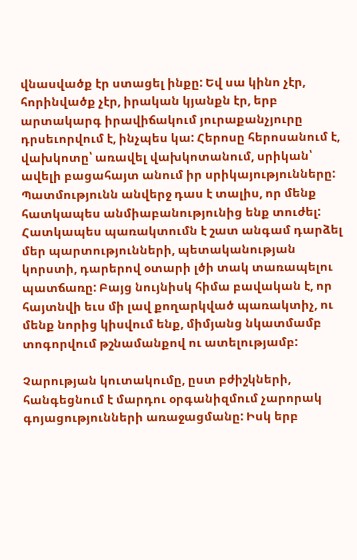վնասվածք էր ստացել ինքը: Եվ սա կինո չէր, հորինվածք չէր, իրական կյանքն էր, երբ արտակարգ իրավիճակում յուրաքանչյուրը դրսեւորվում է, ինչպես կա: Հերոսը հերոսանում է, վախկոտը՝ առավել վախկոտանում, սրիկան՝ ավելի բացահայտ անում իր սրիկայությունները: Պատմությունն անվերջ դաս է տալիս, որ մենք հատկապես անմիաբանությունից ենք տուժել: Հատկապես պառակտումն է շատ անգամ դարձել մեր պարտությունների, պետականության կորստի, դարերով օտարի լծի տակ տառապելու պատճառը: Բայց նույնիսկ հիմա բավական է, որ հայտնվի եւս մի լավ քողարկված պառակտիչ, ու մենք նորից կիսվում ենք, միմյանց նկատմամբ տոգորվում թշնամանքով ու ատելությամբ:

Չարության կուտակումը, ըստ բժիշկների, հանգեցնում է մարդու օրգանիզմում չարորակ գոյացությունների առաջացմանը: Իսկ երբ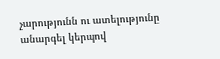չարությունն ու ատելությունը անարգել կերպով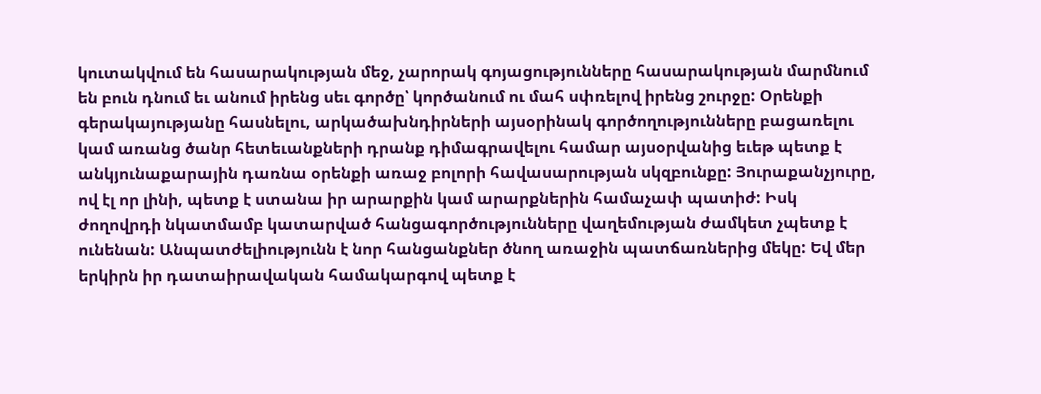կուտակվում են հասարակության մեջ, չարորակ գոյացությունները հասարակության մարմնում են բուն դնում եւ անում իրենց սեւ գործը՝ կործանում ու մահ սփռելով իրենց շուրջը: Օրենքի գերակայությանը հասնելու, արկածախնդիրների այսօրինակ գործողությունները բացառելու կամ առանց ծանր հետեւանքների դրանք դիմագրավելու համար այսօրվանից եւեթ պետք է անկյունաքարային դառնա օրենքի առաջ բոլորի հավասարության սկզբունքը: Յուրաքանչյուրը, ով էլ որ լինի, պետք է ստանա իր արարքին կամ արարքներին համաչափ պատիժ: Իսկ ժողովրդի նկատմամբ կատարված հանցագործությունները վաղեմության ժամկետ չպետք է ունենան: Անպատժելիությունն է նոր հանցանքներ ծնող առաջին պատճառներից մեկը: Եվ մեր երկիրն իր դատաիրավական համակարգով պետք է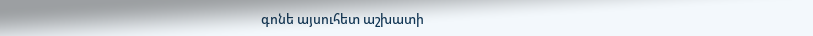գոնե այսուհետ աշխատի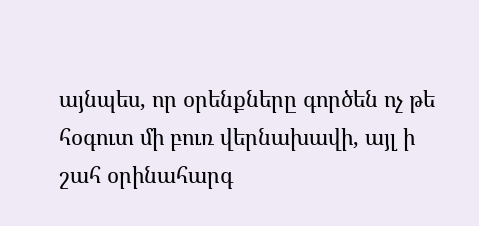այնպես, որ օրենքները գործեն ոչ թե հօգուտ մի բուռ վերնախավի, այլ ի շահ օրինահարգ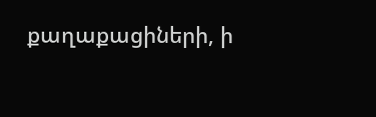քաղաքացիների, ի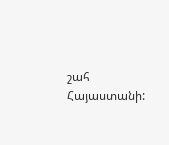շահ Հայաստանի: